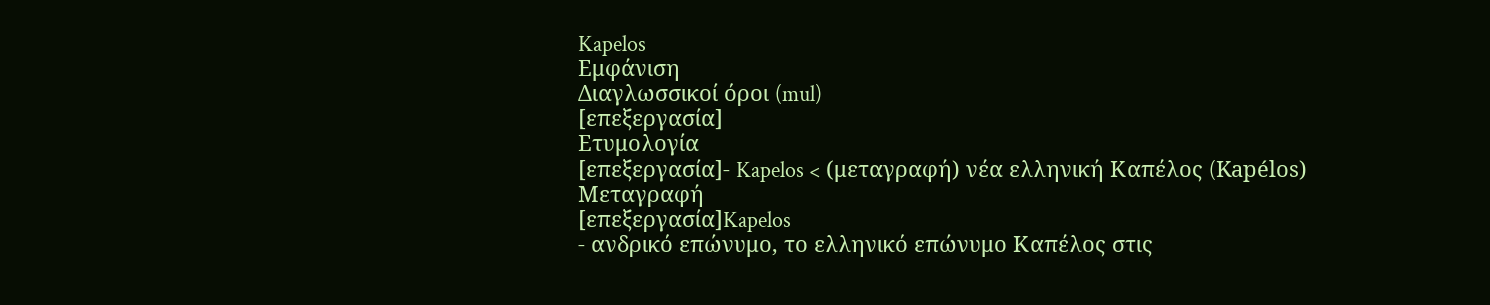Kapelos
Εμφάνιση
Διαγλωσσικοί όροι (mul)
[επεξεργασία]
Ετυμολογία
[επεξεργασία]- Kapelos < (μεταγραφή) νέα ελληνική Καπέλος (Kapélos)
Μεταγραφή
[επεξεργασία]Kapelos
- ανδρικό επώνυμο, το ελληνικό επώνυμο Καπέλος στις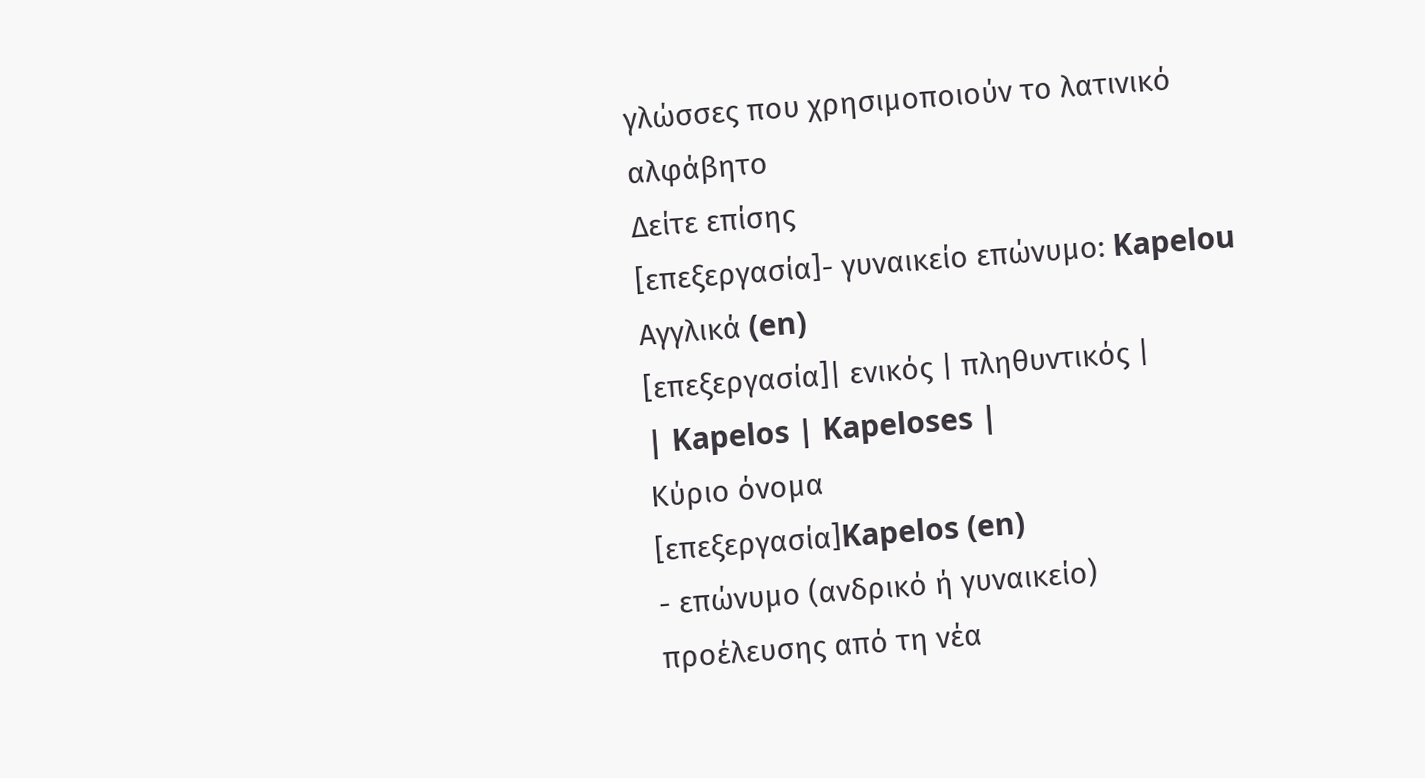γλώσσες που χρησιμοποιούν το λατινικό αλφάβητο
Δείτε επίσης
[επεξεργασία]- γυναικείο επώνυμο: Kapelou
Αγγλικά (en)
[επεξεργασία]| ενικός | πληθυντικός |
| Kapelos | Kapeloses |
Κύριο όνομα
[επεξεργασία]Kapelos (en)
- επώνυμο (ανδρικό ή γυναικείο) προέλευσης από τη νέα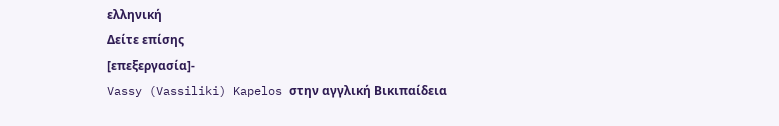ελληνική
Δείτε επίσης
[επεξεργασία]-
Vassy (Vassiliki) Kapelos στην αγγλική Βικιπαίδεια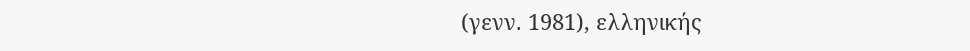(γενν. 1981), ελληνικής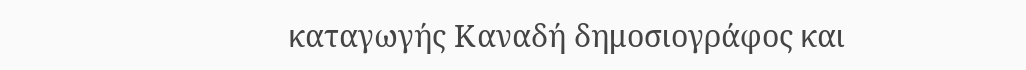καταγωγής Καναδή δημοσιογράφος και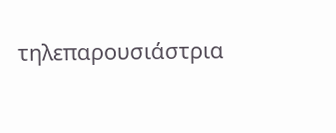τηλεπαρουσιάστρια